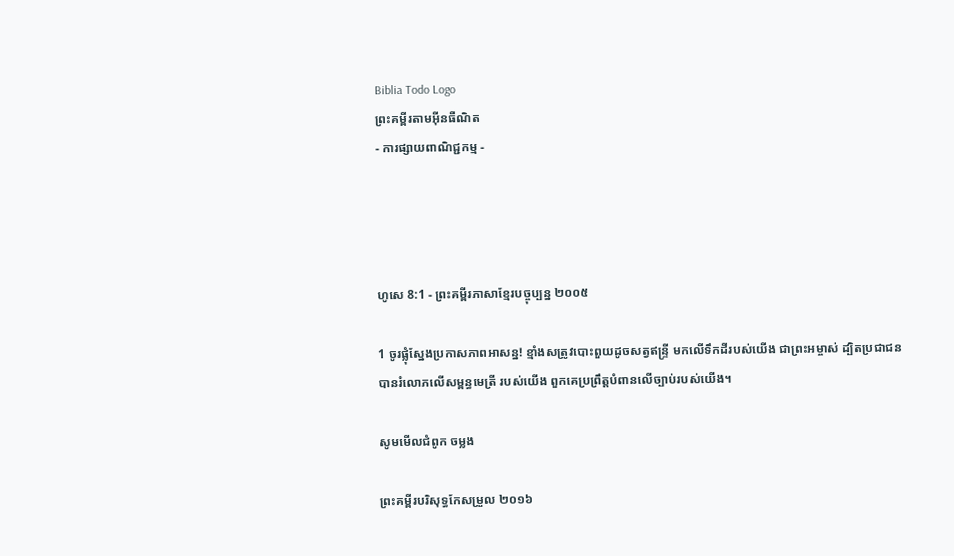Biblia Todo Logo
ព្រះគម្ពីរតាមអ៊ីនធឺណិត
- ការផ្សាយពាណិជ្ជកម្ម -




ហូសេ 8:1 - ព្រះគម្ពីរភាសាខ្មែរបច្ចុប្បន្ន ២០០៥

1 ចូរផ្លុំស្នែងប្រកាសភាពអាសន្ន! ខ្មាំងសត្រូវបោះ‌ពួយដូចសត្វឥន្ទ្រី មកលើទឹកដីរបស់យើង ជាព្រះ‌អម្ចាស់ ដ្បិតប្រជា‌ជនបានរំលោភលើសម្ពន្ធ‌មេត្រី របស់យើង ពួកគេប្រព្រឹត្តបំពានលើច្បាប់របស់យើង។

សូមមើលជំពូក ចម្លង

ព្រះគម្ពីរបរិសុទ្ធកែសម្រួល ២០១៦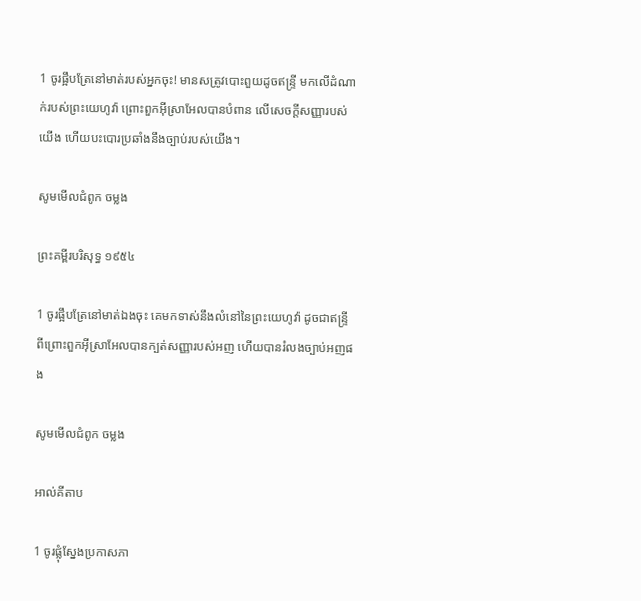1 ចូរផ្អឹបត្រែនៅមាត់របស់អ្នកចុះ! មានសត្រូវបោះពួយដូចឥន្ទ្រី មកលើដំណាក់របស់ព្រះ‌យេហូវ៉ា ព្រោះពួកអ៊ីស្រា‌អែលបានបំពាន លើសេចក្ដីសញ្ញារបស់យើង ហើយបះបោរប្រឆាំងនឹងច្បាប់របស់យើង។

សូមមើលជំពូក ចម្លង

ព្រះគម្ពីរបរិសុទ្ធ ១៩៥៤

1 ចូរផ្អឹបត្រែនៅមាត់ឯងចុះ គេមកទាស់នឹងលំនៅនៃព្រះ‌យេហូវ៉ា ដូចជាឥន្ទ្រី ពីព្រោះពួកអ៊ីស្រាអែលបានក្បត់សញ្ញារបស់អញ ហើយបានរំលងច្បាប់អញផង

សូមមើលជំពូក ចម្លង

អាល់គីតាប

1 ចូរផ្លុំស្នែងប្រកាសភា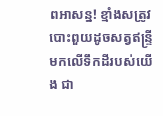ពអាសន្ន! ខ្មាំងសត្រូវបោះ‌ពួយដូចសត្វឥន្ទ្រី មកលើទឹកដីរបស់យើង ជា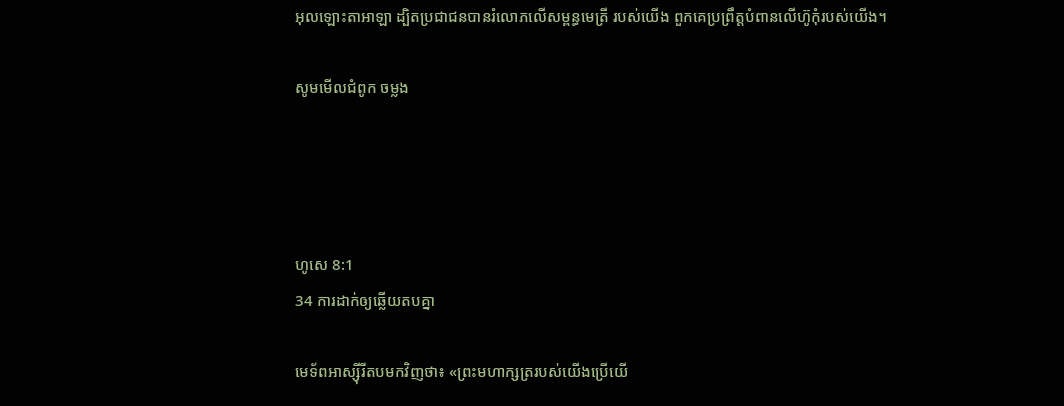អុលឡោះ‌តាអាឡា ដ្បិតប្រជា‌ជនបានរំលោភលើសម្ពន្ធ‌មេត្រី របស់យើង ពួកគេប្រព្រឹត្តបំពានលើហ៊ូកុំរបស់យើង។

សូមមើលជំពូក ចម្លង




ហូសេ 8:1
34 ការដាក់ឲ្យឆ្លើយតបគ្នា

មេ‌ទ័ពអាស្ស៊ីរីតបមកវិញថា៖ «ព្រះមហា‌ក្សត្ររបស់យើងប្រើយើ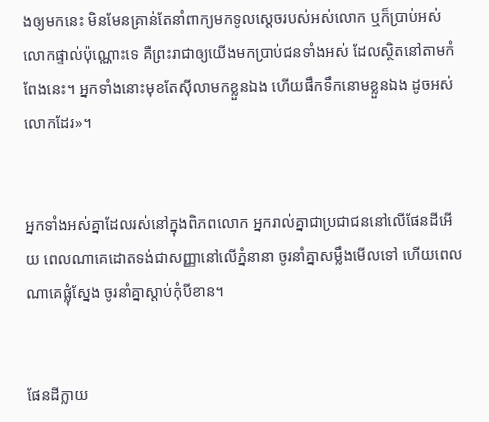ងឲ្យមកនេះ មិនមែនគ្រាន់តែនាំពាក្យមកទូលស្ដេចរបស់អស់លោក ឬក៏ប្រាប់អស់លោកផ្ទាល់ប៉ុណ្ណោះទេ គឺព្រះ‌រាជាឲ្យយើងមកប្រាប់ជនទាំងអស់ ដែលស្ថិតនៅតាមកំពែងនេះ។ អ្នកទាំងនោះមុខតែស៊ីលាមកខ្លួនឯង ហើយផឹកទឹកនោមខ្លួនឯង ដូចអស់លោកដែរ»។


អ្នកទាំងអស់គ្នាដែលរស់នៅក្នុងពិភពលោក អ្នករាល់គ្នាជាប្រជា‌ជននៅលើផែនដីអើយ ពេលណាគេដោតទង់ជាសញ្ញានៅលើភ្នំនានា ចូរនាំគ្នាសម្លឹងមើលទៅ ហើយពេលណាគេផ្លុំស្នែង ចូរនាំគ្នាស្ដាប់កុំបីខាន។


ផែនដីក្លាយ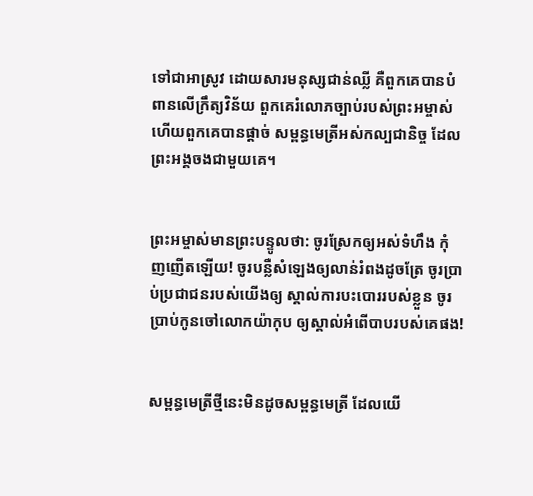ទៅជាអាស្រូវ ដោយ‌សារមនុស្សជាន់ឈ្លី គឺពួកគេបានបំពានលើក្រឹត្យ‌វិន័យ ពួកគេរំលោភច្បាប់របស់ព្រះ‌អម្ចាស់ ហើយពួកគេបានផ្ដាច់ សម្ពន្ធ‌មេត្រីអស់‌កល្បជានិច្ច ដែលព្រះអង្គចងជាមួយគេ។


ព្រះ‌អម្ចាស់មានព្រះ‌បន្ទូលថា: ចូរស្រែកឲ្យអស់ទំហឹង កុំញ‌ញើតឡើយ! ចូរបន្លឺសំឡេងឲ្យលាន់រំពងដូចត្រែ ចូរប្រាប់ប្រជា‌ជនរបស់យើងឲ្យ ស្គាល់ការបះ‌បោររបស់ខ្លួន ចូរប្រាប់កូនចៅលោកយ៉ាកុប ឲ្យស្គាល់អំពើបាបរបស់គេផង!


សម្ពន្ធ‌មេត្រីថ្មីនេះមិនដូចសម្ពន្ធ‌មេត្រី ដែលយើ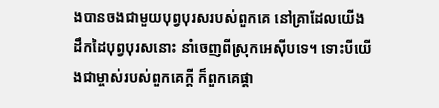ងបានចងជាមួយបុព្វបុរសរបស់ពួកគេ នៅគ្រាដែលយើងដឹកដៃបុព្វបុរសនោះ នាំចេញពីស្រុកអេស៊ីបទេ។ ទោះបីយើងជាម្ចាស់របស់ពួកគេក្ដី ក៏ពួកគេផ្ដា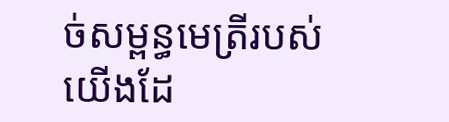ច់សម្ពន្ធ‌មេត្រីរបស់យើងដែ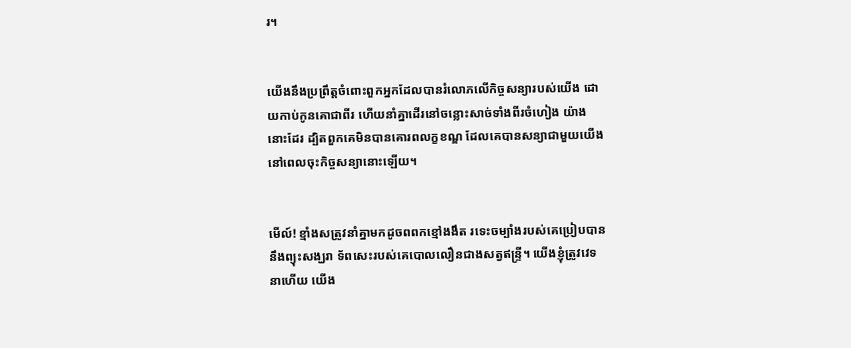រ។


យើងនឹងប្រព្រឹត្តចំពោះពួកអ្នកដែលបានរំលោភលើកិច្ចសន្យារបស់យើង ដោយកាប់កូនគោជាពីរ ហើយនាំគ្នាដើរនៅចន្លោះសាច់ទាំងពីរចំហៀង យ៉ាងនោះដែរ ដ្បិតពួកគេមិនបានគោរពលក្ខ‌ខណ្ឌ ដែលគេបានសន្យាជាមួយយើង នៅពេលចុះកិច្ចសន្យានោះឡើយ។


មើល៍! ខ្មាំងសត្រូវនាំគ្នាមកដូចពពកខ្មៅងងឹត រទេះចម្បាំងរបស់គេប្រៀបបាននឹងព្យុះសង្ឃរា ទ័ពសេះរបស់គេបោលលឿនជាងសត្វឥន្ទ្រី។ យើងខ្ញុំត្រូវវេទនាហើយ យើង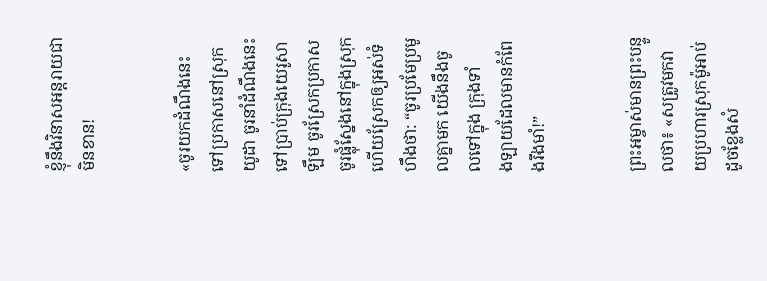ខ្ញុំនឹងវិនាសអន្តរាយជាមិនខាន!


«ចូរយកដំណឹងនេះទៅប្រកាសនៅស្រុកយូដា ចូរនាំដំណឹងនេះទៅប្រាប់ក្រុងយេរូ‌សាឡឹម ចូរស្រែកប្រកាស ចូរផ្លុំស្នែងនៅក្នុងស្រុក ហើយស្រែកឲ្យអស់ទំហឹងថា: “ចូរប្រមែ‌ប្រមូលគ្នាមក យើងនឹងចូលទៅក្នុង ក្រុងទាំង‌ឡាយដែលមានកំពែងរឹង‌មាំ!”


ព្រះ‌អម្ចាស់មានព្រះ‌បន្ទូលថា៖ «សត្រូវមកវាយប្រហារស្រុកម៉ូអាប់ ដូចខ្លែងសំ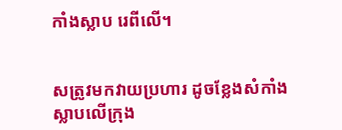កាំងស្លាប រេពីលើ។


សត្រូវមកវាយប្រហារ ដូចខ្លែងសំកាំងស្លាបលើក្រុង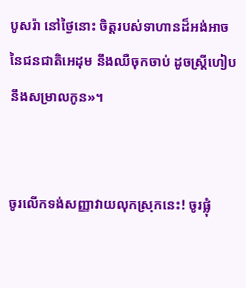បូសរ៉ា នៅថ្ងៃនោះ ចិត្តរបស់ទាហានដ៏អង់‌អាច នៃជន‌ជាតិអេដុម នឹងឈឺចុកចាប់ ដូចស្ត្រីហៀបនឹងសម្រាលកូន»។


ចូរលើកទង់សញ្ញាវាយលុកស្រុកនេះ! ចូរផ្លុំ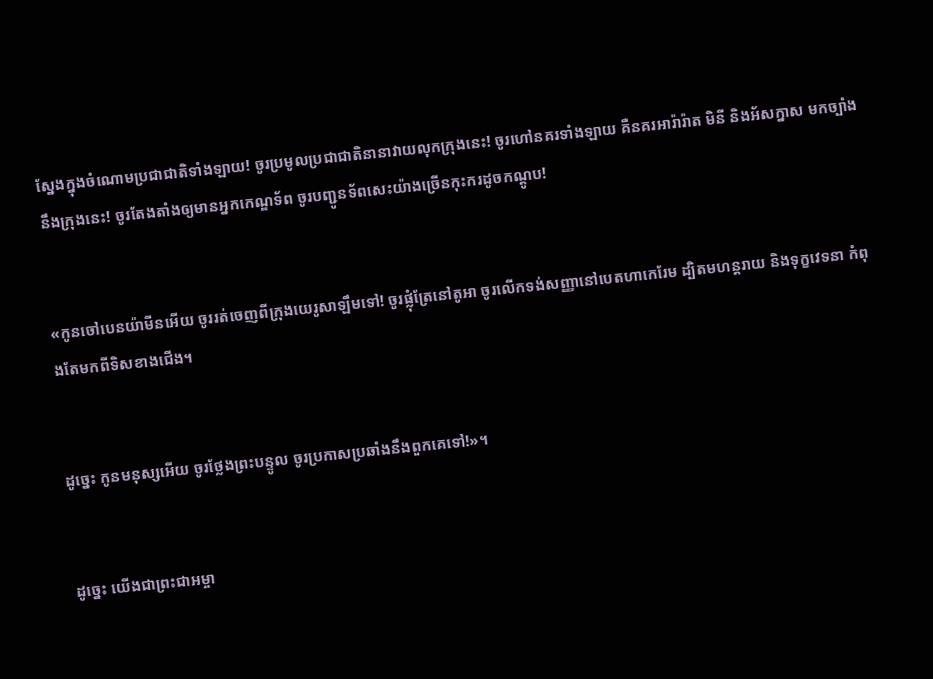ស្នែងក្នុងចំណោមប្រជា‌ជាតិទាំង‌ឡាយ! ចូរប្រមូលប្រជា‌ជាតិនានាវាយលុកក្រុងនេះ! ចូរហៅនគរទាំង‌ឡាយ គឺនគរអារ៉ា‌រ៉ាត មិនី និងអ័ស‌ក្នាស មកច្បាំងនឹងក្រុងនេះ! ចូរតែង‌តាំងឲ្យមានអ្នកកេណ្ឌទ័ព ចូរបញ្ជូនទ័ពសេះយ៉ាងច្រើនកុះ‌ករដូចកណ្ដូប!


«កូនចៅបេន‌យ៉ាមីនអើយ ចូររត់ចេញពីក្រុងយេរូ‌សាឡឹមទៅ! ចូរផ្លុំត្រែនៅតូអា ចូរលើកទង់សញ្ញានៅបេតហា‌កេរែម ដ្បិតមហន្ត‌រាយ និងទុក្ខវេទនា កំពុងតែមកពីទិសខាងជើង។


ដូច្នេះ កូនមនុស្សអើយ ចូរថ្លែងព្រះ‌បន្ទូល ចូរប្រកាសប្រឆាំងនឹងពួកគេទៅ!»។


ដូច្នេះ យើងជាព្រះ‌ជា‌អម្ចា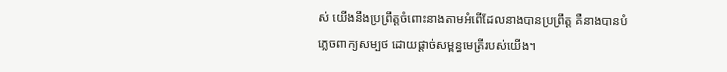ស់ យើងនឹងប្រព្រឹត្តចំពោះនាងតាមអំពើដែលនាងបានប្រព្រឹត្ត គឺនាងបានបំភ្លេចពាក្យសម្បថ ដោយផ្ដាច់សម្ពន្ធ‌មេត្រីរបស់យើង។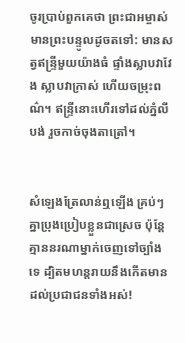ចូរប្រាប់ពួកគេថា ព្រះ‌ជា‌អម្ចាស់មានព្រះ‌បន្ទូលដូចតទៅ: មានសត្វឥន្ទ្រីមួយយ៉ាងធំ ផ្ទាំងស្លាបវាវែង ស្លាបវាក្រាស់ ហើយចម្រុះពណ៌។ ឥន្ទ្រីនោះហើរទៅដល់ភ្នំលីបង់ រួចកាច់ចុងតាត្រៅ។


សំឡេងត្រែលាន់ឮឡើង គ្រប់ៗគ្នាប្រុងប្រៀបខ្លួនជាស្រេច ប៉ុន្តែ គ្មាននរណាម្នាក់ចេញទៅច្បាំងទេ ដ្បិតមហន្ត‌រាយនឹងកើតមានដល់ប្រជា‌ជនទាំងអស់!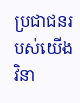ប្រជា‌ជនរបស់យើងវិនា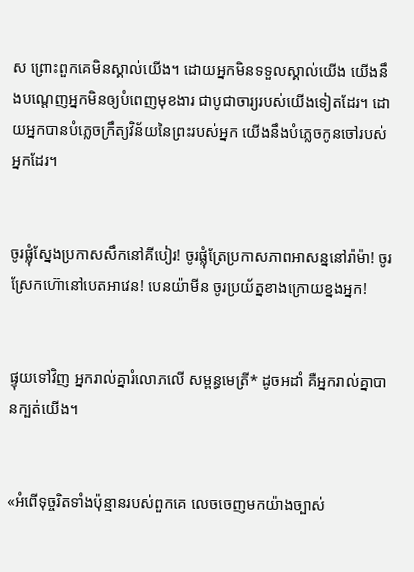ស ព្រោះពួកគេមិនស្គាល់យើង។ ដោយអ្នកមិនទទួលស្គាល់យើង យើងនឹងបណ្ដេញអ្នកមិនឲ្យបំពេញមុខងារ ជាបូជា‌ចារ្យរបស់យើងទៀតដែរ។ ដោយអ្នកបានបំភ្លេចក្រឹត្យ‌វិន័យនៃព្រះរបស់អ្នក យើងនឹងបំភ្លេចកូនចៅរបស់អ្នកដែរ។


ចូរផ្លុំស្នែងប្រកាសសឹកនៅគីបៀរ! ចូរផ្លុំត្រែប្រកាសភាពអាសន្ននៅរ៉ាម៉ា! ចូរស្រែកហ៊ោនៅបេតអាវេន! បេន‌យ៉ាមីន ចូរប្រយ័ត្នខាងក្រោយខ្នងអ្នក!


ផ្ទុយទៅវិញ អ្នករាល់គ្នារំលោភលើ សម្ពន្ធ‌មេត្រី* ដូចអដាំ គឺអ្នករាល់គ្នាបានក្បត់យើង។


«អំពើទុច្ចរិតទាំងប៉ុន្មានរបស់ពួកគេ លេចចេញមកយ៉ាងច្បាស់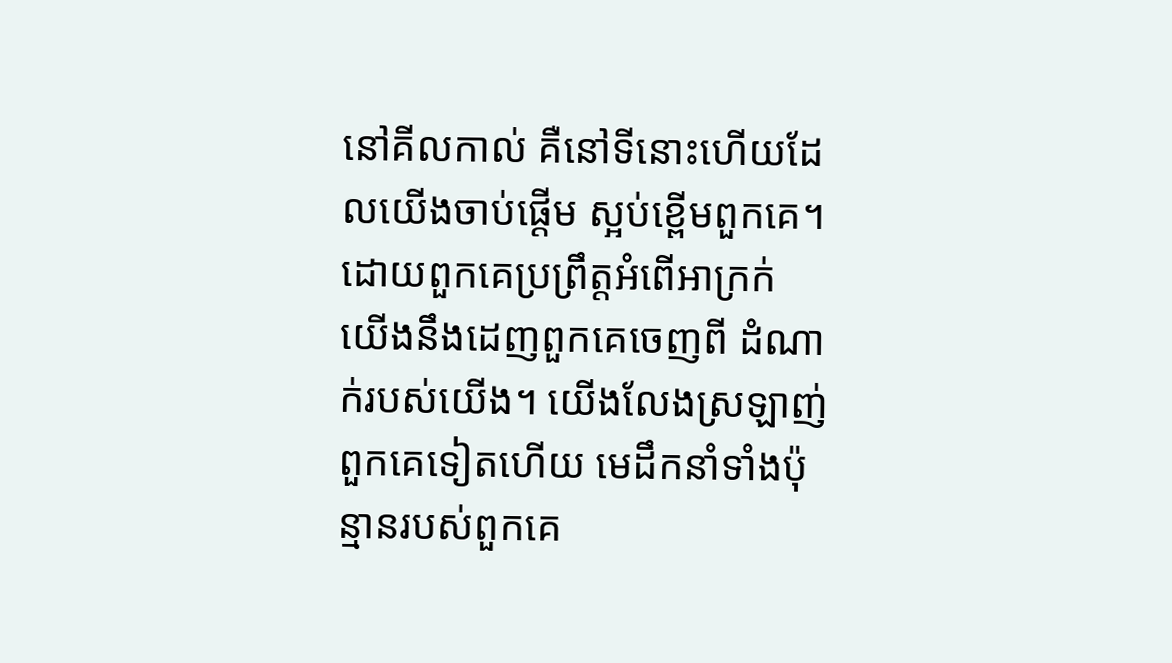នៅគីល‌កាល់ គឺនៅទីនោះហើយដែលយើងចាប់ផ្ដើម ស្អប់ខ្ពើមពួកគេ។ ដោយពួកគេប្រព្រឹត្តអំពើអាក្រក់ យើងនឹងដេញពួកគេចេញពី ដំណាក់របស់យើង។ យើងលែងស្រឡាញ់ពួកគេទៀតហើយ មេដឹកនាំទាំងប៉ុន្មានរបស់ពួកគេ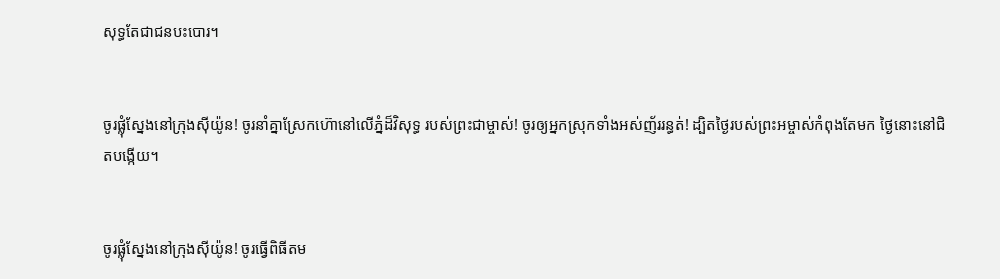សុទ្ធតែជាជនបះ‌បោរ។


ចូរផ្លុំស្នែងនៅក្រុងស៊ីយ៉ូន! ចូរនាំគ្នាស្រែកហ៊ោនៅលើភ្នំដ៏វិសុទ្ធ របស់ព្រះ‌ជាម្ចាស់! ចូរឲ្យអ្នកស្រុកទាំងអស់ញ័ររន្ធត់! ដ្បិតថ្ងៃរបស់ព្រះ‌អម្ចាស់កំពុងតែមក ថ្ងៃនោះនៅជិតបង្កើយ។


ចូរផ្លុំស្នែងនៅក្រុងស៊ីយ៉ូន! ចូរធ្វើពិធីតម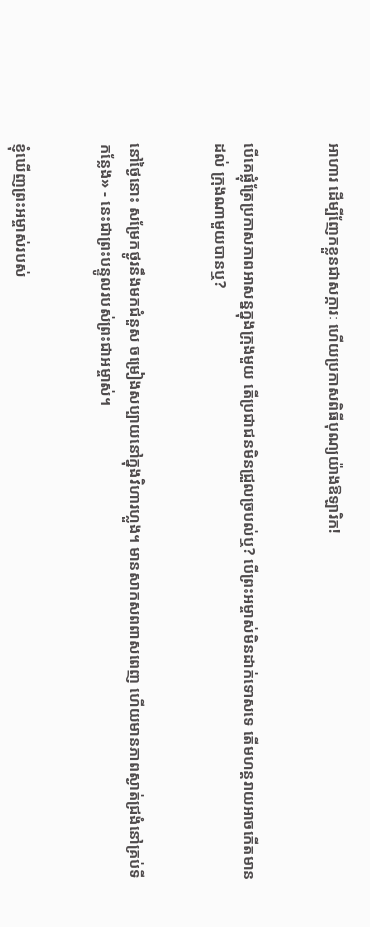អាហារ ដើម្បីញែកខ្លួនជាសក្ការៈ ហើយប្រកាសពិធីបុណ្យយ៉ាងឱឡា‌រិក!


បើគេផ្លុំត្រែប្រកាសភាពអាសន្នក្នុងក្រុងមួយ តើប្រជា‌ជនមិនជ្រួល‌ច្របល់ឬ? បើព្រះ‌អម្ចាស់មិនដាក់ទោសទេ តើមហន្ត‌រាយអាចកើតមានដល់ ក្រុងណាមួយបានឬ?


នៅថ្ងៃនោះ សម្រែកថ្ងូរនឹងមកជំនួស ចម្រៀងសប្បាយនៅក្នុងវិហារហ្លួង។ មានសាក‌សពពាស‌ពេញ ហើយមានភាពស្ងាត់ជ្រងំនៅគ្រប់ទីកន្លែង» - នេះជាព្រះ‌បន្ទូលរបស់ព្រះ‌ជា‌អម្ចាស់។


ខ្ញុំឃើញព្រះ‌អម្ចាស់របស់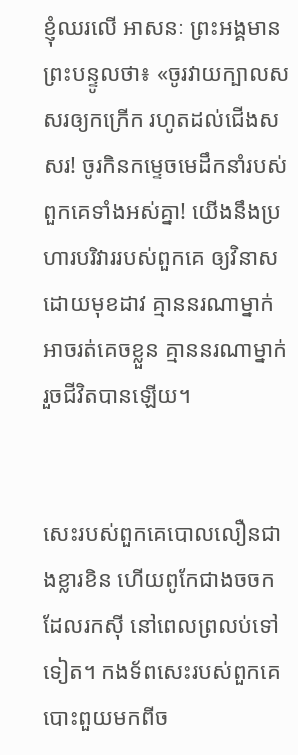ខ្ញុំឈរលើ អាសនៈ ព្រះអង្គមានព្រះ‌បន្ទូលថា៖ «ចូរវាយក្បាលសសរឲ្យកក្រើក រហូតដល់ជើងសសរ! ចូរកិនកម្ទេចមេដឹកនាំរបស់ ពួកគេទាំងអស់គ្នា! យើងនឹងប្រហារបរិវាររបស់ពួកគេ ឲ្យវិនាសដោយមុខដាវ គ្មាននរណាម្នាក់អាចរត់គេចខ្លួន គ្មាននរណាម្នាក់រួចជីវិតបានឡើយ។


សេះរបស់ពួកគេបោលលឿនជាងខ្លារខិន ហើយពូកែជាងចចកដែលរកស៊ី នៅពេលព្រលប់ទៅទៀត។ កង‌ទ័ពសេះរបស់ពួកគេបោះ‌ពួយមកពីច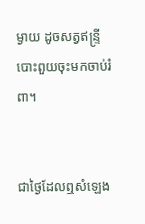ម្ងាយ ដូចសត្វឥន្ទ្រីបោះ‌ពួយចុះមកចាប់រំពា។


ជាថ្ងៃដែលឮសំឡេង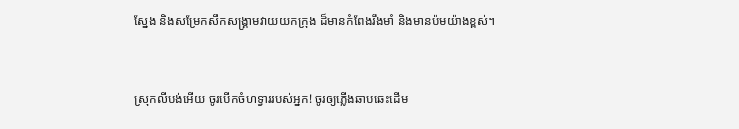ស្នែង និងសម្រែកសឹកសង្គ្រាមវាយយកក្រុង ដ៏មានកំពែងរឹង‌មាំ និងមានប៉មយ៉ាងខ្ពស់។


ស្រុកលីបង់អើយ ចូរបើកចំហទ្វាររបស់អ្នក! ចូរឲ្យភ្លើងឆាប‌ឆេះដើម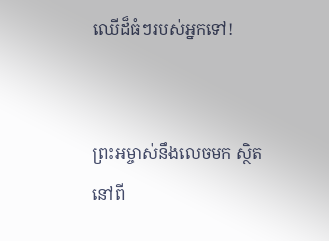ឈើដ៏ធំៗរបស់អ្នកទៅ!


ព្រះ‌អម្ចាស់នឹងលេចមក ស្ថិតនៅពី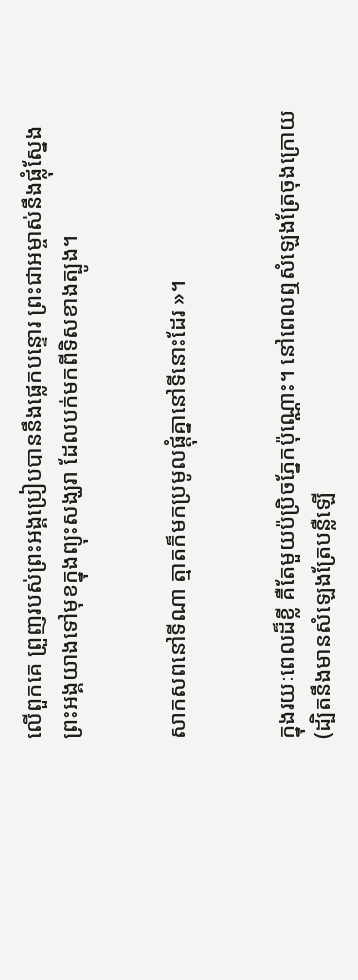លើពួកគេ ព្រួញរបស់ព្រះអង្គប្រៀបបាននឹងផ្លេកបន្ទោរ ព្រះ‌ជា‌អម្ចាស់នឹងផ្លុំស្នែង ព្រះអង្គយាងទៅមុខក្នុងព្យុះសង្ឃរា ដែលបក់មកពីទិសខាងត្បូង។


សាក‌សពនៅទីណា ត្មាតក៏មកប្រមូលផ្ដុំគ្នានៅទីនោះដែរ »។


ក្នុងរយៈពេលដ៏ខ្លី គឺតែមួយប៉ប្រិចភ្នែកប៉ុណ្ណោះ។ នៅពេលឮសំឡេងត្រែចុងក្រោយ (ដ្បិតនឹងមានសំឡេងត្រែបន្លឺឡើ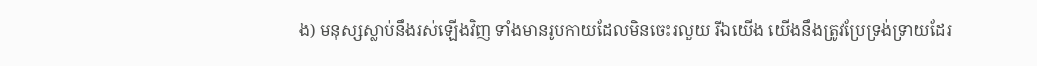ង) មនុស្សស្លាប់នឹងរស់ឡើងវិញ ទាំងមានរូបកាយដែលមិនចេះរលួយ រីឯយើង យើងនឹងត្រូវប្រែទ្រង់‌ទ្រាយដែរ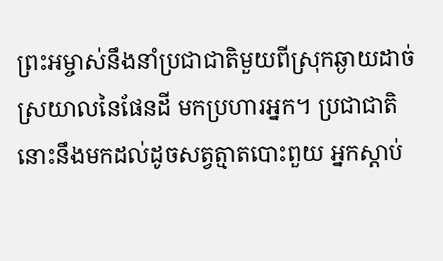ព្រះ‌អម្ចាស់នឹងនាំប្រជា‌ជាតិមួយពីស្រុកឆ្ងាយដាច់ស្រយាលនៃផែនដី មកប្រហារអ្នក។ ប្រជា‌ជាតិនោះនឹងមកដល់ដូចសត្វត្មាតបោះ‌ពួយ អ្នកស្ដាប់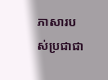ភាសារបស់ប្រជា‌ជា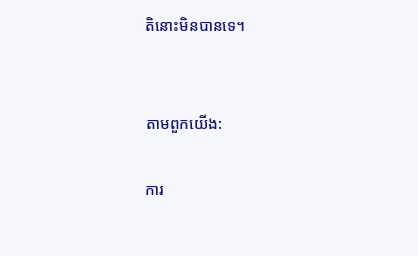តិនោះមិនបានទេ។


តាមពួកយើង:

ការ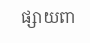ផ្សាយពា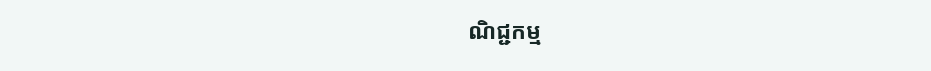ណិជ្ជកម្ម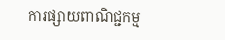ការផ្សាយពាណិជ្ជកម្ម